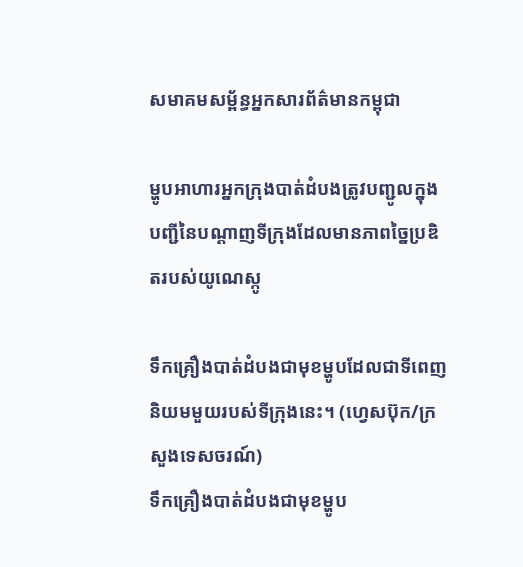សមាគមសម្ព័ន្ធអ្នកសារព័ត៌មានកម្ពុជា

ម្ហូបអាហារអ្នកក្រុងបាត់ដំបងត្រូវបញ្ជូលក្នុងបញ្ជីនៃបណ្ដាញទីក្រុងដែលមានភាពច្នៃប្រឌិតរបស់យូណេស្កូ

ទឹកគ្រឿងបាត់ដំបងជាមុខម្ហូបដែលជាទីពេញនិយមមួយរបស់ទីក្រុងនេះ។ (ហ្វេសប៊ុក/ក្រសួងទេសចរណ៍)
ទឹកគ្រឿងបាត់ដំបងជាមុខម្ហូប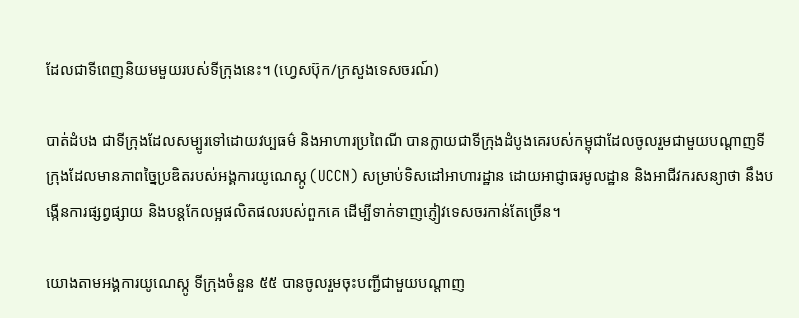ដែលជាទីពេញនិយមមួយរបស់ទីក្រុងនេះ។ (ហ្វេសប៊ុក/ក្រសួងទេសចរណ៍)

បាត់ដំបង ជាទីក្រុងដែលសម្បូរទៅដោយវប្បធម៌ និងអាហារប្រពៃណី បានក្លាយជាទីក្រុងដំបូងគេរបស់កម្ពុជាដែលចូលរួមជាមួយបណ្តាញទីក្រុងដែលមានភាពច្នៃប្រឌិតរបស់អង្គការយូណេស្កូ (UCCN) សម្រាប់ទិសដៅអាហារដ្ឋាន ដោយអាជ្ញាធរមូលដ្ឋាន និងអាជីវករសន្យាថា នឹងបង្កើនការផ្សព្វផ្សាយ និងបន្តកែលម្អផលិតផលរបស់ពួកគេ ដើម្បីទាក់ទាញភ្ញៀវទេសចរកាន់តែច្រើន។

យោងតាមអង្គការយូណេស្កូ ទីក្រុងចំនួន ៥៥ បានចូលរួមចុះបញ្ជីជាមួយបណ្តាញ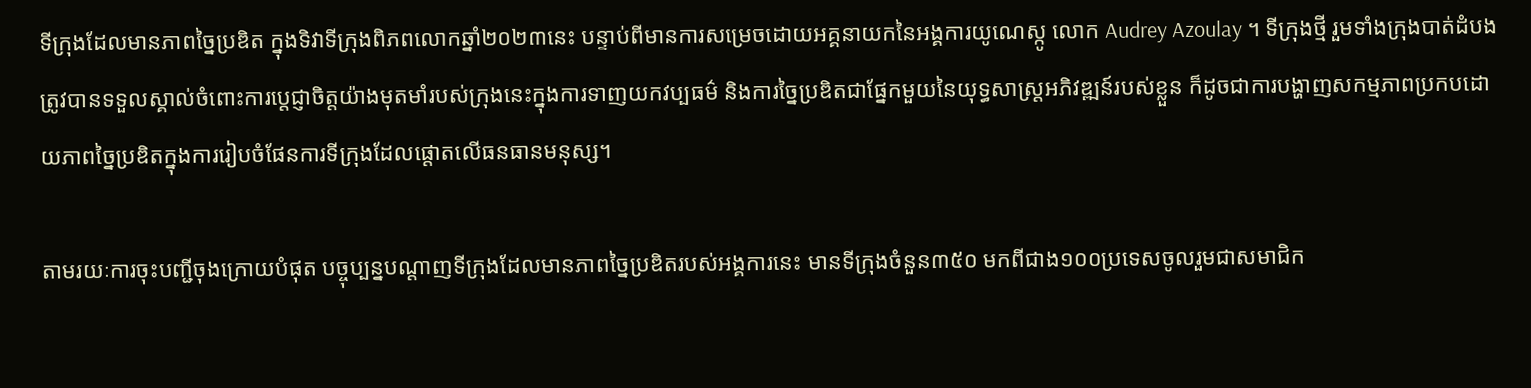ទីក្រុងដែលមានភាពច្នៃប្រឌិត ក្នុងទិវាទីក្រុងពិភពលោកឆ្នាំ២០២៣នេះ បន្ទាប់ពីមានការសម្រេចដោយអគ្គនាយកនៃអង្គការយូណេស្កូ លោក Audrey Azoulay ។ ទីក្រុងថ្មី រួមទាំងក្រុងបាត់ដំបង ត្រូវបានទទួលស្គាល់ចំពោះការប្តេជ្ញាចិត្តយ៉ាងមុតមាំរបស់ក្រុងនេះក្នុងការទាញយកវប្បធម៌ និងការច្នៃប្រឌិតជាផ្នែកមួយនៃយុទ្ធសាស្ត្រអភិវឌ្ឍន៍របស់ខ្លួន ក៏ដូចជាការបង្ហាញសកម្មភាពប្រកបដោយភាពច្នៃប្រឌិតក្នុងការរៀបចំផែនការទីក្រុងដែលផ្តោតលើធនធានមនុស្ស។

តាមរយៈការចុះបញ្ជីចុងក្រោយបំផុត បច្ចុប្បន្នបណ្ដាញទីក្រុងដែលមានភាពច្នៃប្រឌិតរបស់អង្គការនេះ មានទីក្រុងចំនួន៣៥០ មកពីជាង១០០ប្រទេសចូលរួមជាសមាជិក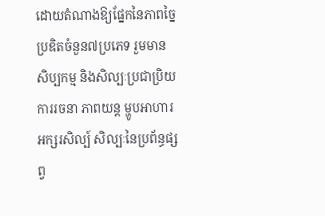ដោយតំណាងឱ្យផ្នែកនៃភាពច្នៃប្រឌិតចំនួន៧ប្រភេទ រួមមាន សិប្បកម្ម និងសិល្បៈប្រជាប្រិយ ការរចនា ភាពយន្ត ម្ហូបអាហារ អក្សរសិល្ប៍ សិល្បៈនៃប្រព័ន្ធផ្សព្វ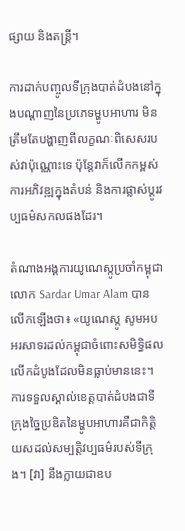ផ្សាយ និងតន្ត្រី។

ការដាក់បញ្ចូលទីក្រុងបាត់ដំបងនៅក្នុងបណ្ដាញនៃប្រភេទម្ហូបអាហារ មិនត្រឹមតែបង្ហាញពីលក្ខណៈពិសេសរបស់វាប៉ុណ្ណោះទេ ប៉ុន្តែវាក៏លើកកម្ពស់ការអភិវឌ្ឍក្នុងតំបន់ និងការផ្លាស់ប្តូរវប្បធម៌សកលផងដែរ។

តំណាងអង្គការយូណេស្កូប្រចាំកម្ពុជា លោក Sardar Umar Alam បានលើកឡើងថា៖ «យូណេស្កូ សូមអបអរសាទរដល់កម្ពុជាចំពោះសមិទ្ធិផលលើកដំបូងដែលមិនធ្លាប់មាននេះ។ ការទទួលស្គាល់ខេត្តបាត់ដំបងជាទីក្រុងច្នៃប្រឌិតនៃម្ហូបអាហារគឺជាកិត្តិយសដល់សម្បត្តិវប្បធម៌របស់ទីក្រុង។ [វា] នឹងក្លាយជាឧប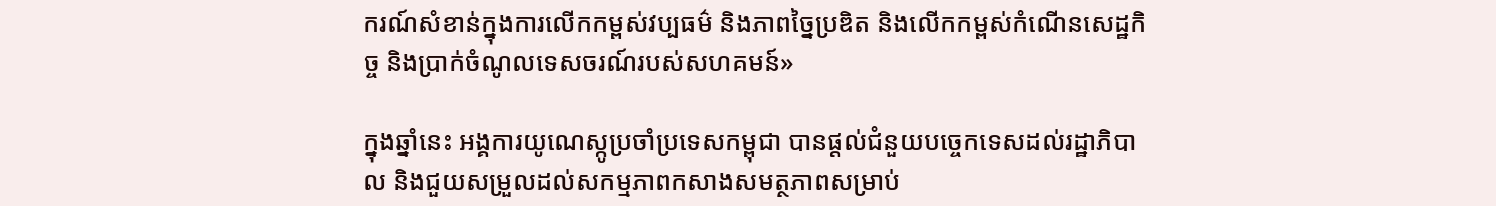ករណ៍សំខាន់ក្នុងការលើកកម្ពស់វប្បធម៌ និងភាពច្នៃប្រឌិត និងលើកកម្ពស់កំណើនសេដ្ឋកិច្ច និងប្រាក់ចំណូលទេសចរណ៍របស់សហគមន៍»

ក្នុងឆ្នាំនេះ អង្គការយូណេស្កូប្រចាំប្រទេសកម្ពុជា បានផ្តល់ជំនួយបច្ចេកទេសដល់រដ្ឋាភិបាល និងជួយសម្រួលដល់សកម្មភាពកសាងសមត្ថភាពសម្រាប់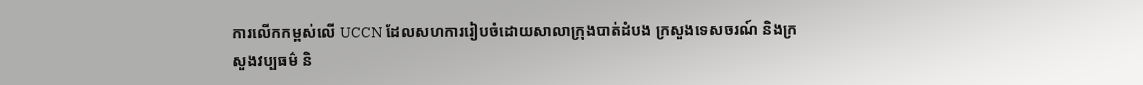ការលើកកម្ពស់លើ UCCN ដែលសហការរៀបចំដោយសាលាក្រុងបាត់ដំបង ក្រសួងទេសចរណ៍ និងក្រសួងវប្បធម៌ និ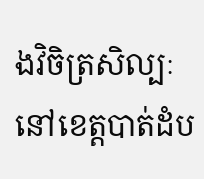ងវិចិត្រសិល្បៈនៅខេត្តបាត់ដំប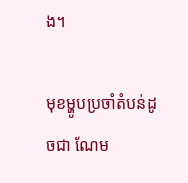ង។

មុខម្ហូបប្រចាំតំបន់ដូចជា ណែម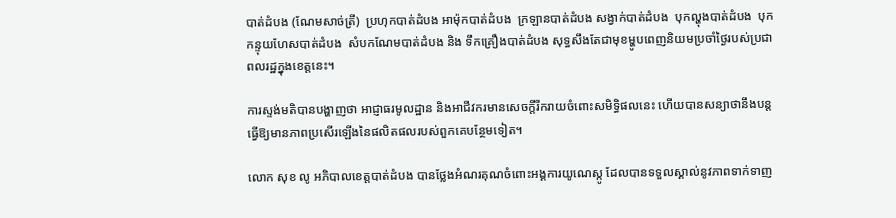បាត់ដំបង (ណែមសាច់ត្រី)  ប្រហុកបាត់ដំបង អាម៉ុកបាត់ដំបង  ក្រឡានបាត់ដំបង សង្វាក់បាត់ដំបង  បុកល្ហុងបាត់ដំបង  បុកកន្ទុយហែសបាត់ដំបង  សំបកណែមបាត់ដំបង និង ទឹកគ្រឿងបាត់ដំបង សុទ្ធសឹងតែជាមុខម្ហូបពេញនិយមប្រចាំថ្ងៃរបស់ប្រជាពលរដ្ឋក្នុងខេត្តនេះ។

ការស្ទង់មតិបានបង្ហាញថា អាជ្ញាធរមូលដ្ឋាន និងអាជីវករមានសេចក្តីរីករាយចំពោះសមិទ្ធិផលនេះ ហើយបានសន្យាថានឹងបន្តធ្វើឱ្យមានភាពប្រសើរឡើងនៃផលិតផលរបស់ពួកគេបន្ថែមទៀត។

លោក សុខ លូ អភិបាលខេត្តបាត់ដំបង បានថ្លែងអំណរគុណចំពោះអង្គការយូណេស្កូ ដែលបានទទួលស្គាល់នូវភាពទាក់ទាញ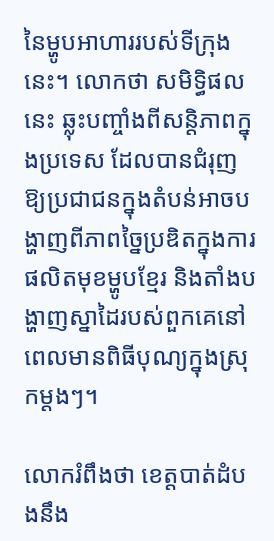នៃម្ហូបអាហាររបស់ទីក្រុងនេះ។ លោកថា សមិទ្ធិផលនេះ ឆ្លុះបញ្ចាំងពីសន្តិភាពក្នុងប្រទេស ដែលបានជំរុញឱ្យប្រជាជនក្នុងតំបន់អាចបង្ហាញពីភាពច្នៃប្រឌិតក្នុងការផលិតមុខម្ហូបខ្មែរ និងតាំងបង្ហាញស្នាដៃរបស់ពួកគេនៅពេលមានពិធីបុណ្យក្នុងស្រុកម្ដងៗ។

លោករំពឹងថា ខេត្តបាត់ដំបងនឹង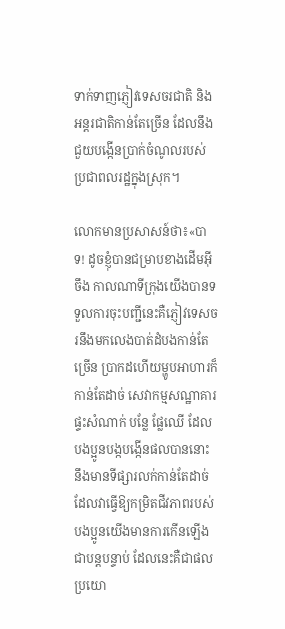ទាក់ទាញភ្ញៀវទេសចរជាតិ និងអន្តរជាតិកាន់តែច្រើន ដែលនឹងជួយបង្កើនប្រាក់ចំណូលរបស់ប្រជាពលរដ្ឋក្នុងស្រុក។

លោកមានប្រសាសន៍ថា៖«បាទ! ដូចខ្ញុំបានជម្រាបខាងដើមអ៊ីចឹង កាលណាទីក្រុងយើងបានទទួលការចុះបញ្ជីនេះគឺភ្ញៀវទេសចរនឹងមកលេងបាត់ដំបងកាន់តែច្រើន ប្រាកដហើយម្ហូបអាហារក៏កាន់តែដាច់ សេវាកម្មសណ្ឋាគារ ផ្ទះសំណាក់ បន្លែ ផ្លែឈើ ដែលបងប្អូនបង្កបង្កើនផលបាននោះ នឹងមានទីផ្សារលក់កាន់តែដាច់ដែលវាធ្វើឱ្យកម្រិតជីវភាពរបស់បងប្អូនយើងមានការកើនឡើងជាបន្តបន្ទាប់ ដែលនេះគឺជាផលប្រយោ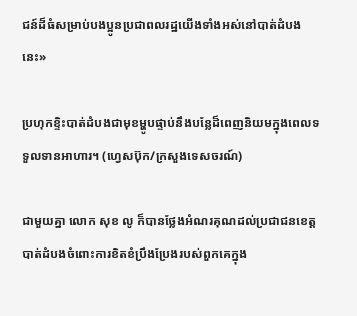ជន៍ដ៏ធំសម្រាប់បងប្អូនប្រជាពលរដ្ឋយើងទាំងអស់នៅបាត់ដំបងនេះ»

ប្រហុកខ្ទិះបាត់ដំបងជាមុខម្ហូបផ្ទាប់នឹងបន្លែដ៏ពេញនិយមក្នុងពេលទទួលទានអាហារ។ (ហ្វេសប៊ុក/ក្រសួងទេសចរណ៍)

ជាមួយគ្នា លោក សុខ លូ ក៏បានថ្លែងអំណរគុណដល់ប្រជាជនខេត្តបាត់ដំបងចំពោះការខិតខំប្រឹងប្រែងរបស់ពួកគេក្នុង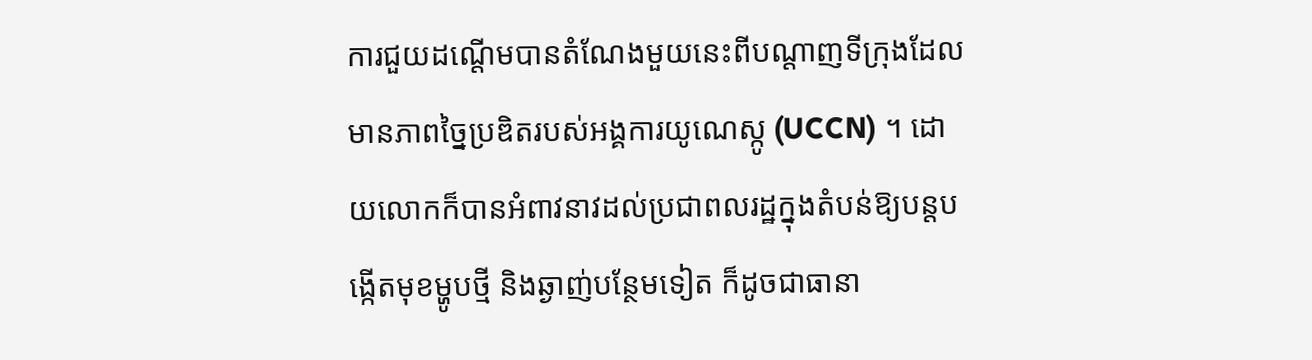ការជួយដណ្តើមបានតំណែងមួយនេះពីបណ្ដាញទីក្រុងដែលមានភាពច្នៃប្រឌិតរបស់អង្គការយូណេស្កូ (UCCN) ។ ដោយលោកក៏បានអំពាវនាវដល់ប្រជាពលរដ្ឋក្នុងតំបន់ឱ្យបន្តបង្កើតមុខម្ហូបថ្មី និងឆ្ងាញ់បន្ថែមទៀត ក៏ដូចជាធានា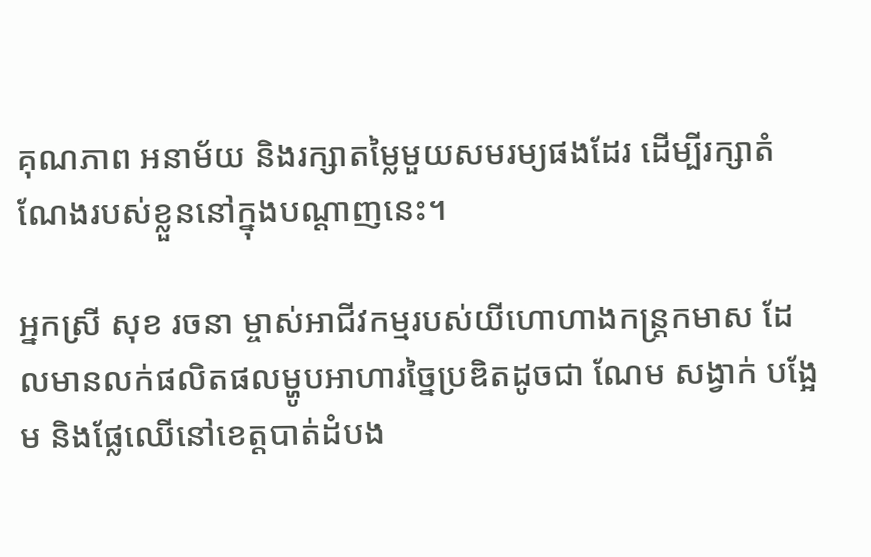គុណភាព អនាម័យ និងរក្សាតម្លៃមួយសមរម្យផងដែរ ដើម្បីរក្សាតំណែងរបស់ខ្លួននៅក្នុងបណ្ដាញនេះ។

អ្នកស្រី សុខ រចនា ម្ចាស់អាជីវកម្មរបស់យីហោហាងកន្ត្រកមាស ដែលមានលក់ផលិតផលម្ហូបអាហារច្នៃប្រឌិតដូចជា ណែម សង្វាក់ បង្អែម និងផ្លែឈើនៅខេត្តបាត់ដំបង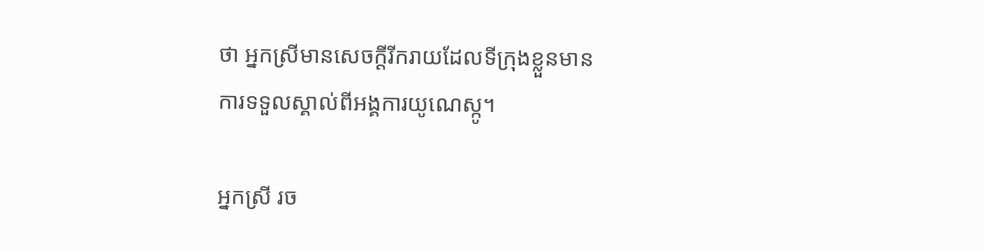ថា អ្នកស្រីមានសេចក្ដីរីករាយដែលទីក្រុងខ្លួនមានការទទួលស្គាល់ពីអង្គការយូណេស្កូ។

អ្នកស្រី រច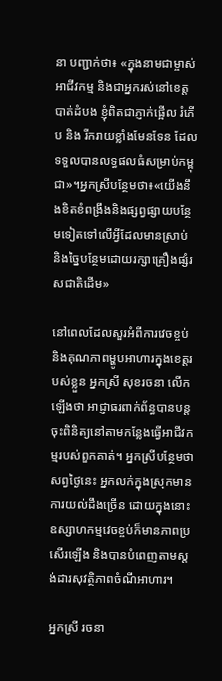នា បញ្ជាក់ថា៖ «ក្នុងនាមជាម្ចាស់អាជីវកម្ម និងជាអ្នករស់នៅខេត្តបាត់ដំបង ខ្ញុំពិតជាភ្ញាក់ផ្អើល រំភើប និង រីករាយខ្លាំងមែនទែន ដែលទទួលបានលទ្ធផលធំសម្រាប់កម្ពុជា»។អ្នកស្រីបន្ថែមថា៖«យើងនឹងខិតខំពង្រឹងនិងផ្សព្វផ្សាយបន្ថែមទៀតទៅលើអ្វីដែលមានស្រាប់ និងច្នៃបន្ថែមដោយរក្សាគ្រឿងផ្សំរសជាតិដើម»

នៅពេលដែលសួរអំពីការវេចខ្ចប់ និងគុណភាពម្ហូបអាហារក្នុងខេត្តរបស់ខ្លួន អ្នកស្រី សុខរចនា លើកឡើងថា អាជ្ញាធរពាក់ព័ន្ធបានបន្តចុះពិនិត្យនៅតាមកន្លែងធ្វើអាជីវកម្មរបស់ពួកគាត់។ អ្នកស្រីបន្ថែមថា សព្វថ្ងៃនេះ អ្នកលក់ក្នុងស្រុកមានការយល់ដឹងច្រើន ដោយក្នុងនោះឧស្សាហកម្មវេចខ្ចប់ក៏មានភាពប្រសើរឡើង និងបានបំពេញតាមស្តង់ដារសុវត្ថិភាពចំណីអាហារ។

អ្នកស្រី រចនា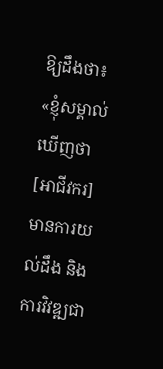ឱ្យដឹងថា៖ «ខ្ញុំសម្គាល់ឃើញថា [អាជីវករ] មានការយល់ដឹង និងការវិវឌ្ឍជា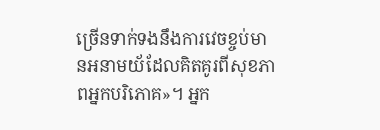ច្រើនទាក់ទងនឹងការវេចខ្ចប់មានអនាមយ័ដែលគិតគូរពីសុខភាពអ្នកបរិភោគ»។ អ្នក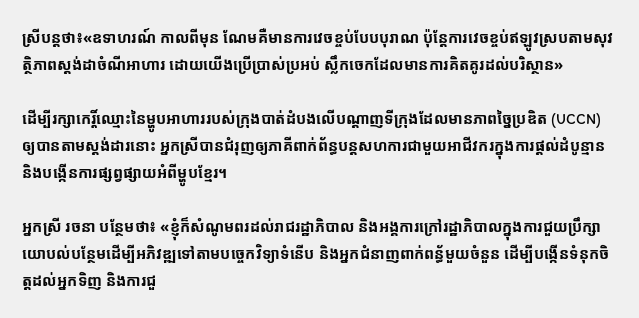ស្រីបន្តថា៖«ឧទាហរណ៍ កាលពីមុន ណែមគឺមានការវេចខ្ចប់បែបបុរាណ ប៉ុន្តែការវេចខ្ចប់ឥឡូវស្របតាមសុវត្ថិភាពស្តង់ដាចំណីអាហារ ដោយយើងប្រើប្រាស់ប្រអប់ ស្លឹកចេកដែលមានការគិតគូរដល់បរិស្ថាន»

ដើម្បីរក្សាកេរ្តិ៍ឈ្មោះនៃម្ហូបអាហាររបស់ក្រុងបាត់ដំបងលើបណ្ដាញទីក្រុងដែលមានភាពច្នៃប្រឌិត (UCCN) ឲ្យបានតាមស្តង់ដារនោះ អ្នកស្រីបានជំរុញឲ្យភាគីពាក់ព័ន្ធបន្តសហការជាមួយអាជីវករក្នុងការផ្តល់ដំបូន្មាន និងបង្កើនការផ្សព្វផ្សាយអំពីម្ហូបខ្មែរ។

អ្នកស្រី រចនា បន្ថែមថា៖ «ខ្ញុំក៏សំណូមពរដល់រាជរដ្ឋាភិបាល និងអង្គការក្រៅរដ្ឋាភិបាលក្នុងការជួយប្រឹក្សាយោបល់បន្ថែមដើម្បីអភិវឌ្ឍទៅតាមបច្ចេកវិទ្យាទំនើប និងអ្នកជំនាញពាក់ពន្ធ័មួយចំនួន ដើម្បីបង្កើនទំនុកចិត្តដល់អ្នកទិញ និងការជួ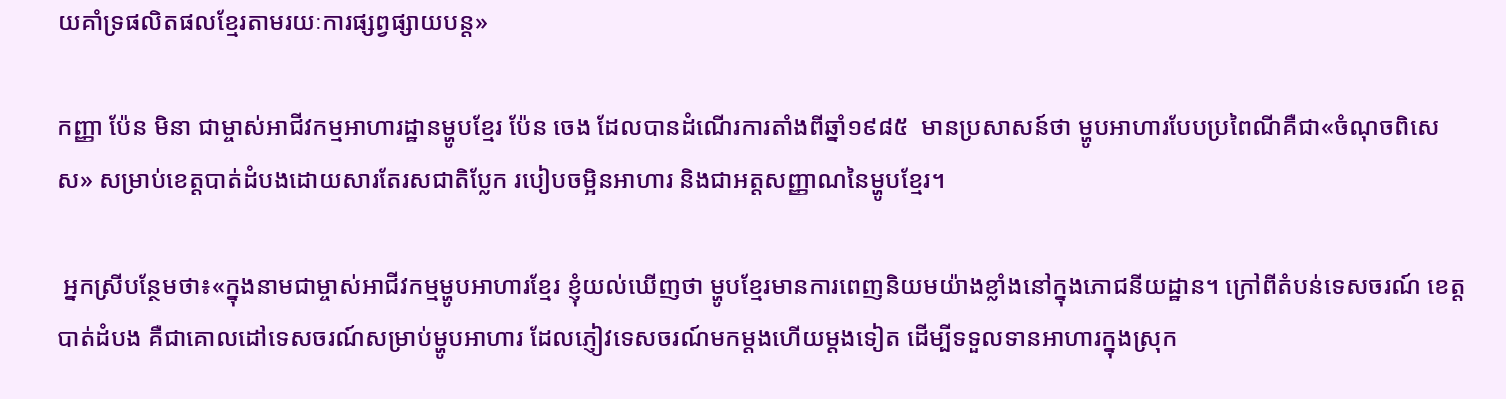យគាំទ្រផលិតផលខ្មែរតាមរយៈការផ្សព្វផ្សាយបន្ត»

កញ្ញា ប៉ែន មិនា ជាម្ចាស់អាជីវកម្មអាហារដ្ឋានម្ហូបខ្មែរ ប៉ែន ចេង ដែលបានដំណើរការតាំងពីឆ្នាំ១៩៨៥  មានប្រសាសន៍ថា ម្ហូបអាហារបែបប្រពៃណីគឺជា«ចំណុចពិសេស» សម្រាប់ខេត្តបាត់ដំបងដោយសារតែរសជាតិប្លែក របៀបចម្អិនអាហារ និងជាអត្តសញ្ញាណនៃម្ហូបខ្មែរ។

 អ្នកស្រីបន្ថែមថា៖«ក្នុងនាមជាម្ចាស់អាជីវកម្មម្ហូបអាហារខ្មែរ ខ្ញុំយល់ឃើញថា ម្ហូបខ្មែរមានការពេញនិយមយ៉ាងខ្លាំងនៅក្នុងភោជនីយដ្ឋាន។ ក្រៅពីតំបន់ទេសចរណ៍ ខេត្តបាត់ដំបង គឺជាគោលដៅទេសចរណ៍សម្រាប់ម្ហូបអាហារ ដែលភ្ញៀវទេសចរណ៍មកម្តងហើយម្តងទៀត ដើម្បីទទួលទានអាហារក្នុងស្រុក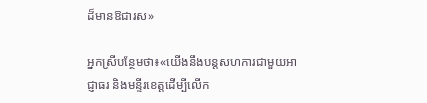ដ៏មានឱជារស»

អ្នកស្រីបន្ថែមថា៖«យើងនឹងបន្តសហការជាមួយអាជ្ញាធរ និងមន្ទីរខេត្តដើម្បីលើក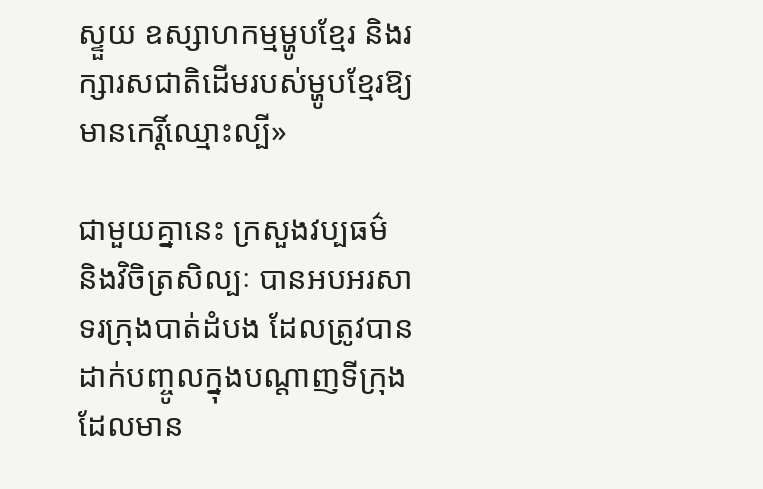ស្ទួយ ឧស្សាហកម្មម្ហូបខ្មែរ និងរក្សារសជាតិដើមរបស់ម្ហូបខ្មែរឱ្យមានកេរ្តិ៍ឈ្មោះល្បី»

ជាមួយគ្នានេះ ក្រសួងវប្បធម៌ និងវិចិត្រសិល្បៈ បានអបអរសាទរក្រុងបាត់ដំបង ដែលត្រូវបានដាក់បញ្ចូលក្នុងបណ្តាញទីក្រុងដែលមាន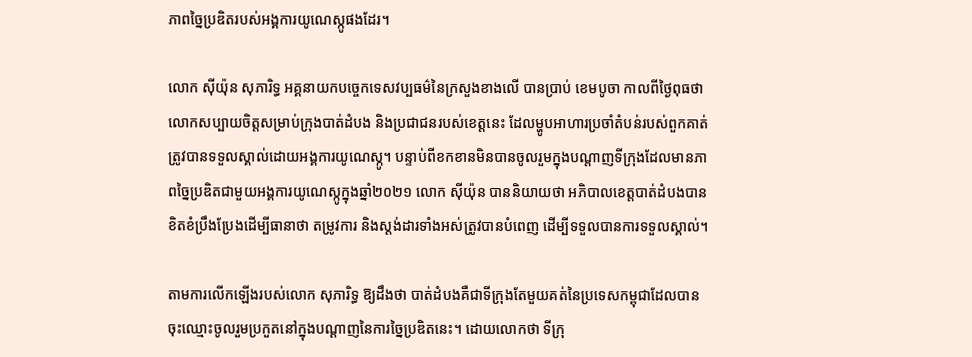ភាពច្នៃប្រឌិតរបស់អង្គការយូណេស្កូផងដែរ។

លោក ស៊ីយ៉ុន សុភារិទ្ធ អគ្គនាយកបច្ចេកទេសវប្បធម៌នៃក្រសួងខាងលើ បានប្រាប់ ខេមបូចា កាលពីថ្ងៃពុធថា លោកសប្បាយចិត្តសម្រាប់ក្រុងបាត់ដំបង និងប្រជាជនរបស់ខេត្តនេះ ដែលម្ហូបអាហារប្រចាំតំបន់របស់ពួកគាត់ត្រូវបានទទួលស្គាល់ដោយអង្គការយូណេស្កូ។ បន្ទាប់ពីខកខានមិនបានចូលរួមក្នុងបណ្តាញទីក្រុងដែលមានភាពច្នៃប្រឌិតជាមួយអង្គការយូណេស្កូក្នុងឆ្នាំ២០២១ លោក ស៊ីយ៉ុន បាននិយាយថា អភិបាលខេត្តបាត់ដំបងបានខិតខំប្រឹងប្រែងដើម្បីធានាថា តម្រូវការ និងស្តង់ដារទាំងអស់ត្រូវបានបំពេញ ដើម្បីទទួលបានការទទួលស្គាល់។

តាមការលើកឡើងរបស់លោក សុភារិទ្ធ ឱ្យដឹងថា បាត់ដំបងគឺជាទីក្រុងតែមួយគត់នៃប្រទេសកម្ពុជាដែលបានចុះឈ្មោះចូលរួមប្រកួតនៅក្នុងបណ្ដាញនៃការច្នៃប្រឌិតនេះ។ ដោយលោកថា ទីក្រុ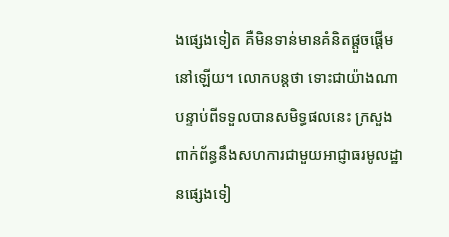ងផ្សេងទៀត គឺមិនទាន់មានគំនិតផ្ដួចផ្ដើមនៅឡើយ។ លោកបន្តថា ទោះជាយ៉ាងណាបន្ទាប់ពីទទួលបានសមិទ្ធផលនេះ ក្រសួងពាក់ព័ន្ធនឹងសហការជាមួយអាជ្ញាធរមូលដ្ឋានផ្សេងទៀ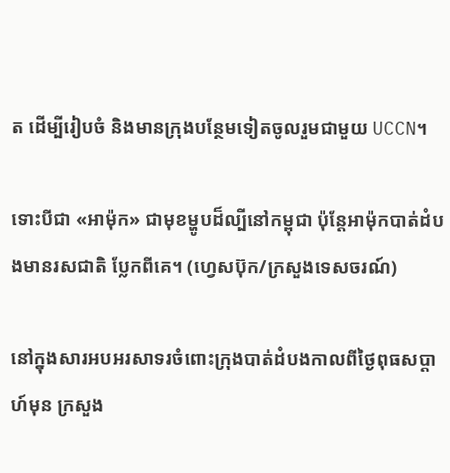ត ដើម្បីរៀបចំ និងមានក្រុងបន្ថែមទៀតចូលរួមជាមួយ UCCN។

ទោះបីជា «អាម៉ុក» ជាមុខម្ហូបដ៏ល្បីនៅកម្ពុជា ប៉ុន្តែអាម៉ុកបាត់ដំបងមានរសជាតិ ប្លែកពីគេ។ (ហ្វេសប៊ុក/ក្រសួងទេសចរណ៍)

នៅក្នុងសារអបអរសាទរចំពោះក្រុងបាត់ដំបងកាលពីថ្ងៃពុធសប្តាហ៍មុន ក្រសួង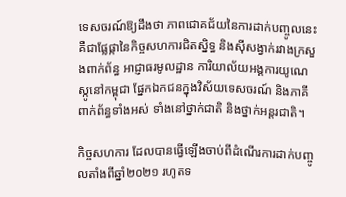ទេសចរណ៍ឱ្យដឹងថា ភាពជោគជ័យនៃការដាក់បញ្ចូលនេះគឺជាផ្លែផ្កានៃកិច្ចសហការជិតស្និទ្ធ និងស៊ីសង្វាក់រវាងក្រសួងពាក់ព័ន្ធ អាជ្ញាធរមូលដ្ឋាន ការិយាល័យអង្គការយូណេស្កូនៅកម្ពុជា ផ្នែកឯកជនក្នុងវិស័យទេសចរណ៍ និងភាគីពាក់ព័ន្ធទាំងអស់ ទាំងនៅថ្នាក់ជាតិ និងថ្នាក់អន្តរជាតិ។

កិច្ចសហការ ដែលបានធ្វើឡើងចាប់ពីដំណើរការដាក់បញ្ចូលតាំងពីឆ្នាំ២០២១ រហូតទ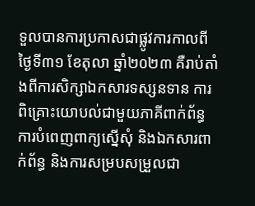ទួលបានការប្រកាសជាផ្លូវការកាលពីថ្ងៃទី៣១ ខែតុលា ឆ្នាំ២០២៣ គឺរាប់តាំងពីការសិក្សាឯកសារទស្សនទាន ការពិគ្រោះយោបល់ជាមួយភាគីពាក់ព័ន្ធ ការបំពេញពាក្យស្នើសុំ និងឯកសារពាក់ព័ន្ធ និងការសម្របសម្រួលជា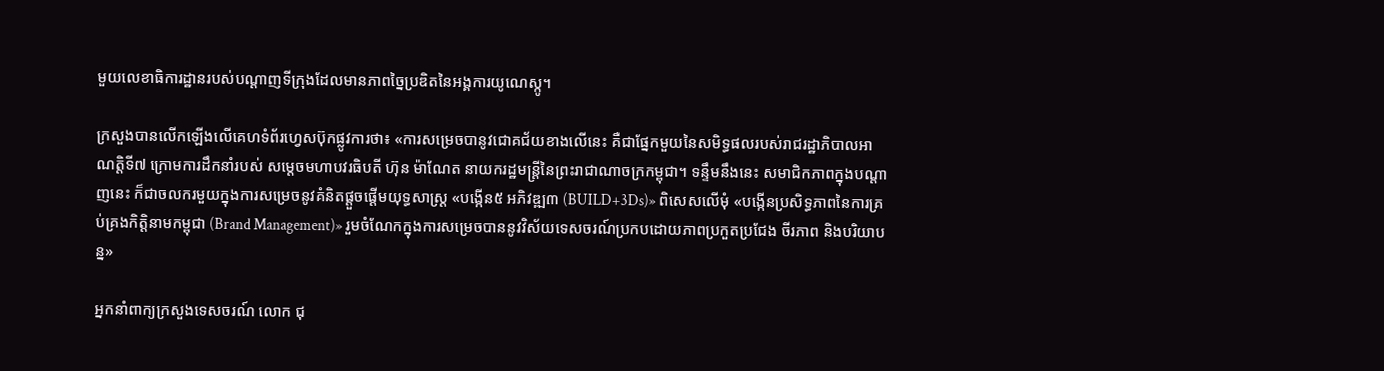មួយលេខាធិការដ្ឋានរបស់បណ្ដាញទីក្រុងដែលមានភាពច្នៃប្រឌិតនៃអង្គការយូណេស្កូ។

ក្រសួងបានលើកឡើងលើគេហទំព័រហ្វេសប៊ុកផ្លូវការថា៖ «ការសម្រេចបានូវជោគជ័យខាងលើនេះ គឺជាផ្នែកមួយនៃសមិទ្ធផលរបស់រាជរដ្ឋាភិបាលអាណត្តិទី៧ ក្រោមការដឹកនាំរបស់ សម្ដេចមហាបវរធិបតី ហ៊ុន ម៉ាណែត នាយករដ្ឋមន្រ្ដីនៃព្រះរាជាណាចក្រកម្ពុជា។ ទន្ទឹមនឹងនេះ សមាជិកភាពក្នុងបណ្តាញនេះ ក៏ជាចលករមួយក្នុងការសម្រេចនូវគំនិតផ្តួចផ្តើមយុទ្ធសាស្រ្ត «បង្កើន៥ អភិវឌ្ឍ៣ (BUILD+3Ds)» ពិសេសលើមុំ «បង្កើនប្រសិទ្ធភាពនៃការគ្រប់គ្រងកិត្តិនាមកម្ពុជា (Brand Management)» រួមចំណែកក្នុងការសម្រេចបាននូវវិស័យទេសចរណ៍ប្រកបដោយភាពប្រកួតប្រជែង ចីរភាព និងបរិយាបន្ន»

អ្នកនាំពាក្យក្រសួងទេសចរណ៍ លោក ជុ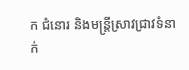ក ជំនោរ និងមន្ត្រីស្រាវជ្រាវទំនាក់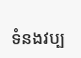ទំនងវប្ប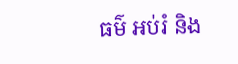ធម៌ អប់រំ និង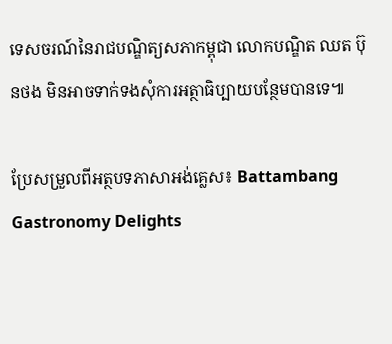ទេសចរណ៍នៃរាជបណ្ឌិត្យសភាកម្ពុជា លោកបណ្ឌិត ឈត ប៊ុនថង មិនអាចទាក់ទងសុំការអត្ថាធិប្បាយបន្ថែមបានទេ៕

ប្រែសម្រួលពីអត្ថបទភាសាអង់គ្លេស៖ Battambang Gastronomy Delights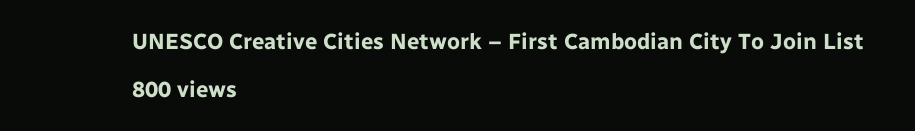UNESCO Creative Cities Network – First Cambodian City To Join List

800 views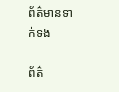ព័ត៌មានទាក់ទង

ព័ត៌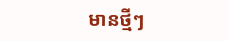មានថ្មីៗ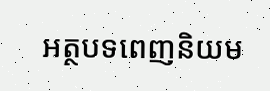អត្ថបទពេញនិយម